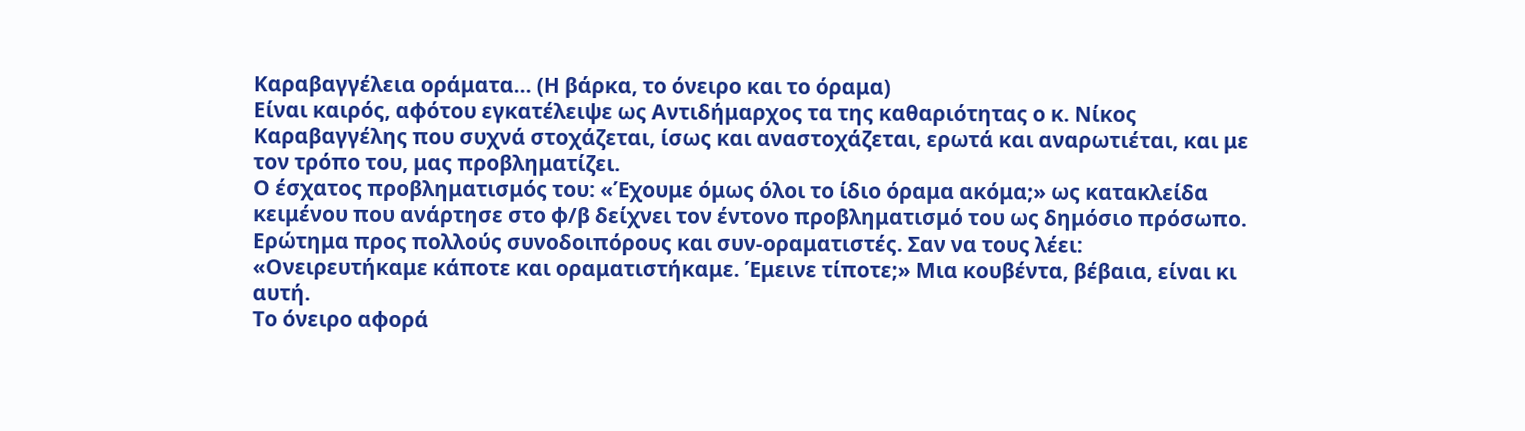Καραβαγγέλεια οράματα… (Η βάρκα, το όνειρο και το όραμα)
Είναι καιρός, αφότου εγκατέλειψε ως Αντιδήμαρχος τα της καθαριότητας ο κ. Νίκος Καραβαγγέλης που συχνά στοχάζεται, ίσως και αναστοχάζεται, ερωτά και αναρωτιέται, και με τον τρόπο του, μας προβληματίζει.
Ο έσχατος προβληματισμός του: «Έχουμε όμως όλοι το ίδιο όραμα ακόμα;» ως κατακλείδα κειμένου που ανάρτησε στο φ/β δείχνει τον έντονο προβληματισμό του ως δημόσιο πρόσωπο. Ερώτημα προς πολλούς συνοδοιπόρους και συν-οραματιστές. Σαν να τους λέει: «Ονειρευτήκαμε κάποτε και οραματιστήκαμε. Έμεινε τίποτε;» Μια κουβέντα, βέβαια, είναι κι αυτή.
Το όνειρο αφορά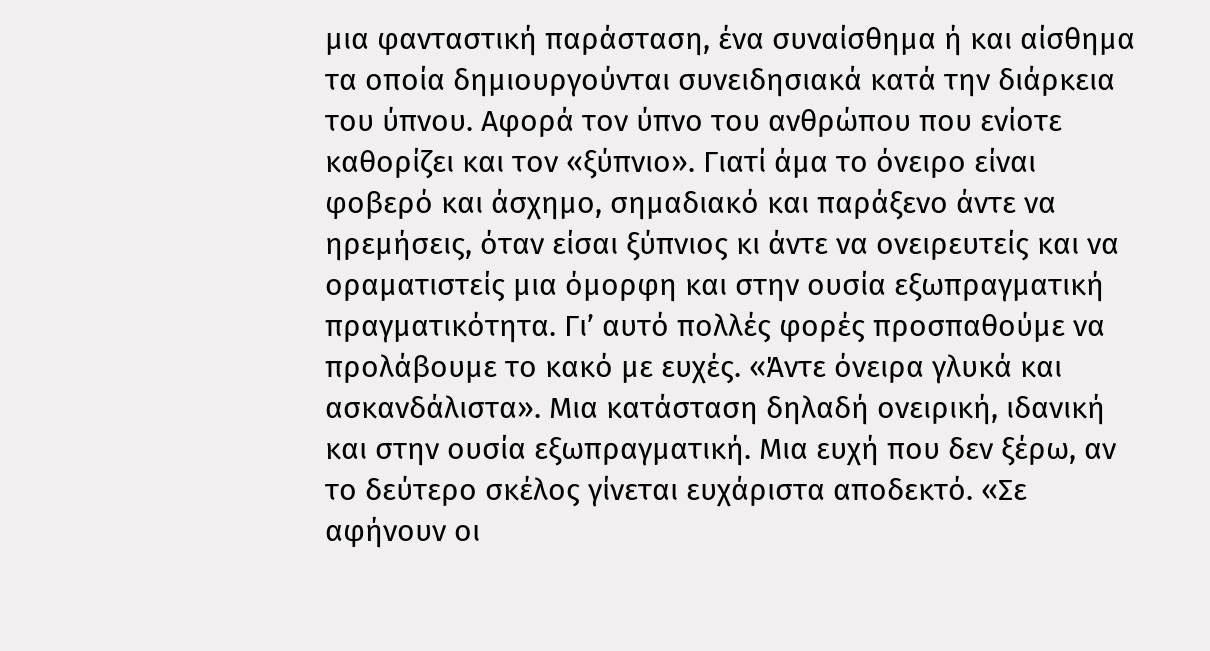μια φανταστική παράσταση, ένα συναίσθημα ή και αίσθημα τα οποία δημιουργούνται συνειδησιακά κατά την διάρκεια του ύπνου. Αφορά τον ύπνο του ανθρώπου που ενίοτε καθορίζει και τον «ξύπνιο». Γιατί άμα το όνειρο είναι φοβερό και άσχημο, σημαδιακό και παράξενο άντε να ηρεμήσεις, όταν είσαι ξύπνιος κι άντε να ονειρευτείς και να οραματιστείς μια όμορφη και στην ουσία εξωπραγματική πραγματικότητα. Γι’ αυτό πολλές φορές προσπαθούμε να προλάβουμε το κακό με ευχές. «Άντε όνειρα γλυκά και ασκανδάλιστα». Μια κατάσταση δηλαδή ονειρική, ιδανική και στην ουσία εξωπραγματική. Μια ευχή που δεν ξέρω, αν το δεύτερο σκέλος γίνεται ευχάριστα αποδεκτό. «Σε αφήνουν οι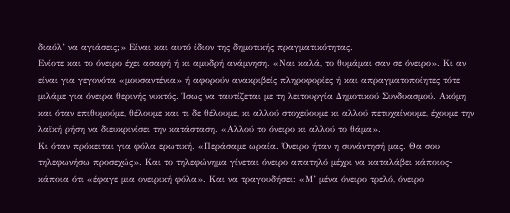διαόλ’ να αγιάσεις;» Είναι και αυτό ίδιον της δημοτικής πραγματικότητας.
Ενίοτε και το όνειρο έχει ασαφή ή κι αμυδρή ανάμνηση. «Ναι καλά, το θυμάμαι σαν σε όνειρο». Κι αν είναι για γεγονότα «μουσαντένια» ή αφορούν ανακριβείς πληροφορίες ή και απραγματοποίητες τότε μιλάμε για όνειρα θερινής νυκτός. Ίσως να ταυτίζεται με τη λειτουργία Δημοτικού Συνδυασμού. Ακόμη και όταν επιθυμούμε, θέλουμε και τι δε θέλουμε, κι αλλού στοχεύουμε κι αλλού πετυχαίνουμε, έχουμε την λαϊκή ρήση να διευκρινίσει την κατάσταση. «Αλλού το όνειρο κι αλλού το θάμα».
Κι όταν πρόκειται για φόλα ερωτική. «Περάσαμε ωραία. Όνειρο ήταν η συνάντησή μας. Θα σου τηλεφωνήσω προσεχώς». Και το τηλεφώνημα γίνεται όνειρο απατηλό μέχρι να καταλάβει κάποιος-κάποια ότι «έφαγε μια ονειρική φόλα». Και να τραγουδήσει: «Μ’ μένα όνειρο τρελό, όνειρο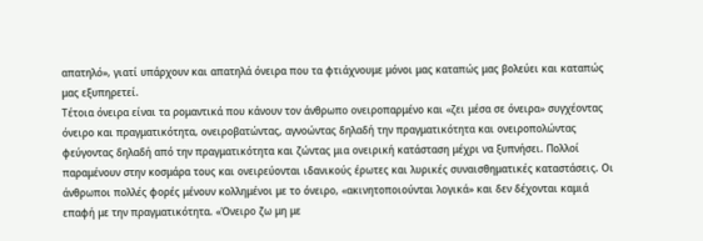απατηλό», γιατί υπάρχουν και απατηλά όνειρα που τα φτιάχνουμε μόνοι μας καταπώς μας βολεύει και καταπώς μας εξυπηρετεί.
Τέτοια όνειρα είναι τα ρομαντικά που κάνουν τον άνθρωπο ονειροπαρμένο και «ζει μέσα σε όνειρα» συγχέοντας όνειρο και πραγματικότητα, ονειροβατώντας, αγνοώντας δηλαδή την πραγματικότητα και ονειροπολώντας φεύγοντας δηλαδή από την πραγματικότητα και ζώντας μια ονειρική κατάσταση μέχρι να ξυπνήσει. Πολλοί παραμένουν στην κοσμάρα τους και ονειρεύονται ιδανικούς έρωτες και λυρικές συναισθηματικές καταστάσεις. Οι άνθρωποι πολλές φορές μένουν κολλημένοι με το όνειρο, «ακινητοποιούνται λογικά» και δεν δέχονται καμιά επαφή με την πραγματικότητα. «Όνειρο ζω μη με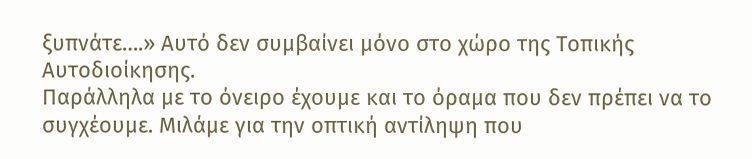ξυπνάτε….» Αυτό δεν συμβαίνει μόνο στο χώρο της Τοπικής Αυτοδιοίκησης.
Παράλληλα με το όνειρο έχουμε και το όραμα που δεν πρέπει να το συγχέουμε. Μιλάμε για την οπτική αντίληψη που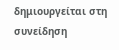δημιουργείται στη συνείδηση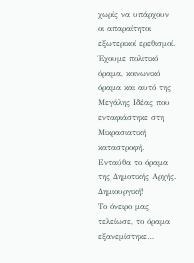χωρίς να υπάρχουν οι απαραίτητοι εξωτερικοί ερεθισμοί. Έχουμε πολιτικό όραμα, κοινωνικό όραμα και αυτό της Μεγάλης Ιδέας που ενταφιάστηκε στη Μικρασιατική καταστροφή. Ενταύθα το όραμα της Δημοτικής Αρχής. Δημιουργική!
Το όνειρο μας τελείωσε, το όραμα εξανεμίστηκε…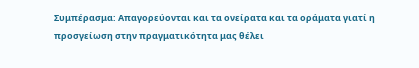Συμπέρασμα: Απαγορεύονται και τα ονείρατα και τα οράματα γιατί η προσγείωση στην πραγματικότητα μας θέλει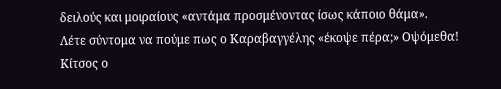δειλούς και μοιραίους «αντάμα προσμένοντας ίσως κάποιο θάμα».
Λέτε σύντομα να πούμε πως ο Καραβαγγέλης «έκοψε πέρα;» Οψόμεθα!
Κίτσος ο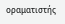οραματιστής